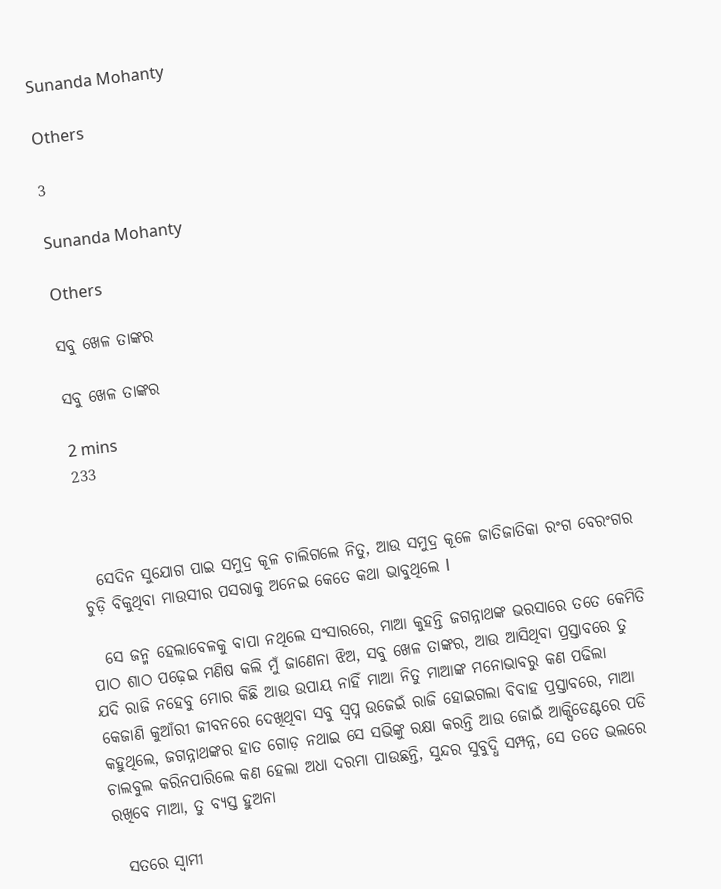Sunanda Mohanty

Others

3

Sunanda Mohanty

Others

ସବୁ ଖେଳ ତାଙ୍କର

ସବୁ ଖେଳ ତାଙ୍କର

2 mins
233



  ସେଦିନ ସୁଯୋଗ ପାଇ ସମୁଦ୍ର କୂଳ ଚାଲିଗଲେ ନିତୁ, ଆଉ ସମୁଦ୍ର କୂଳେ ଜାତିଜାତିକା ରଂଗ ବେରଂଗର ଚୁଡ଼ି ବିକୁଥିବା ମାଉସୀର ପସରାକୁ ଅନେଇ କେତେ କଥା ଭାବୁଥିଲେ l

  ସେ ଜନ୍ମ ହେଲାବେଳକୁ ବାପା ନଥିଲେ ସଂସାରରେ, ମାଆ କୁହନ୍ତି ଜଗନ୍ନାଥଙ୍କ ଭରସାରେ ତତେ କେମିତି ପାଠ ଶାଠ ପଢ଼େଇ ମଣିଷ କଲି ମୁଁ ଜାଣେନା ଝିଅ, ସବୁ ଖେଳ ତାଙ୍କର, ଆଉ ଆସିଥିବା ପ୍ରସ୍ତାବରେ ତୁ ଯଦି ରାଜି ନହେବୁ ମୋର କିଛି ଆଉ ଉପାୟ ନାହିଁ ମାଆ ନିତୁ ମାଆଙ୍କ ମନୋଭାବରୁ କଣ ପଢିଲା କେଜାଣି କୁଆଁରୀ ଜୀବନରେ ଦେଖିଥିବା ସବୁ ସ୍ବପ୍ନ ଉଜେଇଁ ରାଜି ହୋଇଗଲା ବିବାହ ପ୍ରସ୍ତାବରେ, ମାଆ କହୁଥିଲେ, ଜଗନ୍ନାଥଙ୍କର ହାତ ଗୋଡ଼ ନଥାଇ ସେ ସଭିଙ୍କୁ ରକ୍ଷା କରନ୍ତି ଆଉ ଜୋଇଁ ଆକ୍ସିଡେଣ୍ଟରେ ପଡି ଚାଲବୁଲ କରିନପାରିଲେ କଣ ହେଲା ଅଧା ଦରମା ପାଉଛନ୍ତି, ସୁନ୍ଦର ସୁବୁଦ୍ଧି ସମ୍ପନ୍ନ, ସେ ତତେ ଭଲରେ ରଖିବେ ମାଆ, ତୁ ବ୍ୟସ୍ତ ହୁଅନା

  ସତରେ ସ୍ୱାମୀ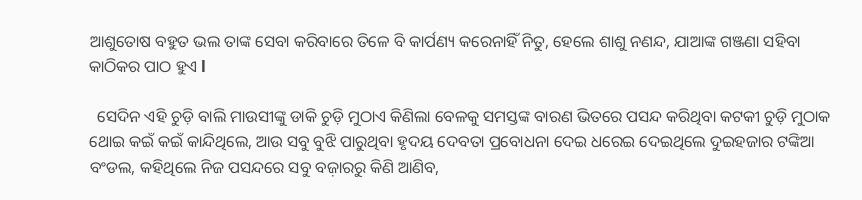ଆଶୁତୋଷ ବହୁତ ଭଲ ତାଙ୍କ ସେବା କରିବାରେ ତିଳେ ବି କାର୍ପଣ୍ୟ କରେନାହିଁ ନିତୁ, ହେଲେ ଶାଶୁ ନଣନ୍ଦ, ଯାଆଙ୍କ ଗଞ୍ଜଣା ସହିବା କାଠିକର ପାଠ ହୁଏ l

  ସେଦିନ ଏହି ଚୁଡ଼ି ବାଲି ମାଉସୀଙ୍କୁ ଡାକି ଚୁଡ଼ି ମୁଠାଏ କିଣିଲା ବେଳକୁ ସମସ୍ତଙ୍କ ବାରଣ ଭିତରେ ପସନ୍ଦ କରିଥିବା କଟକୀ ଚୁଡ଼ି ମୁଠାକ ଥୋଇ କଇଁ କଇଁ କାନ୍ଦିଥିଲେ, ଆଉ ସବୁ ବୁଝି ପାରୁଥିବା ହୃଦୟ ଦେବତା ପ୍ରବୋଧନା ଦେଇ ଧରେଇ ଦେଇଥିଲେ ଦୁଇହଜାର ଟଙ୍କିଆ ବଂଡଲ, କହିଥିଲେ ନିଜ ପସନ୍ଦରେ ସବୁ ବଜ଼ାରରୁ କିଣି ଆଣିବ,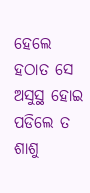ହେଲେ ହଠାତ ସେ ଅସୁସ୍ଥ ହୋଇ ପଡିଲେ ତ ଶାଶୁ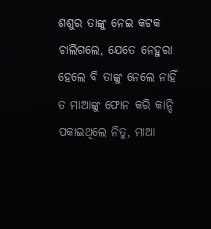ଶଶୁର ତାଙ୍କୁ ନେଇ କଟକ ଚାଲିଗଲେ, ଯେତେ ନେହୁରା ହେଲେ ବି ତାଙ୍କୁ ନେଲେ ନାହିଁ ତ ମାଆଙ୍କୁ ଫୋନ କରି କାନ୍ଦି ପକାଇଥିଲେ ନିତୁ, ମାଆ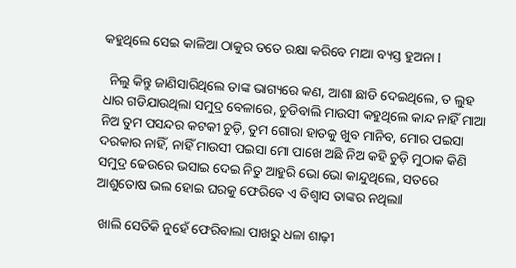କହୁଥିଲେ ସେଇ କାଳିଆ ଠାକୁର ତତେ ରକ୍ଷା କରିବେ ମାଆ ବ୍ୟସ୍ତ ହୁଅନା l

  ନିଲୁ କିନ୍ତୁ ଜାଣିସାରିଥିଲେ ତାଙ୍କ ଭାଗ୍ୟରେ କଣ, ଆଶା ଛାଡି ଦେଇଥିଲେ, ତ ଲୁହ ଧାର ଗଡିଯାଉଥିଲା ସମୁଦ୍ର ବେଳାରେ, ଚୁଡିବାଲି ମାଉସୀ କହୁଥିଲେ କାନ୍ଦ ନାହିଁ ମାଆ ନିଅ ତୁମ ପସନ୍ଦର କଟକୀ ଚୁଡ଼ି, ତୁମ ଗୋରା ହାତକୁ ଖୁବ ମାନିବ, ମୋର ପଇସା ଦରକାର ନାହିଁ, ନାହିଁ ମାଉସୀ ପଇସା ମୋ ପାଖେ ଅଛି ନିଅ କହି ଚୁଡ଼ି ମୁଠାକ କିଣି ସମୁଦ୍ର ଢେଉରେ ଭସାଇ ଦେଇ ନିତୁ ଆହୁରି ଭୋ ଭୋ କାନ୍ଦୁଥିଲେ, ସତରେ ଆଶୁତୋଷ ଭଲ ହୋଇ ଘରକୁ ଫେରିବେ ଏ ବିଶ୍ୱାସ ତାଙ୍କର ନଥିଲାl

 ଖାଲି ସେତିକି ନୁହେଁ ଫେରିବାଲା ପାଖରୁ ଧଳା ଶାଢ଼ୀ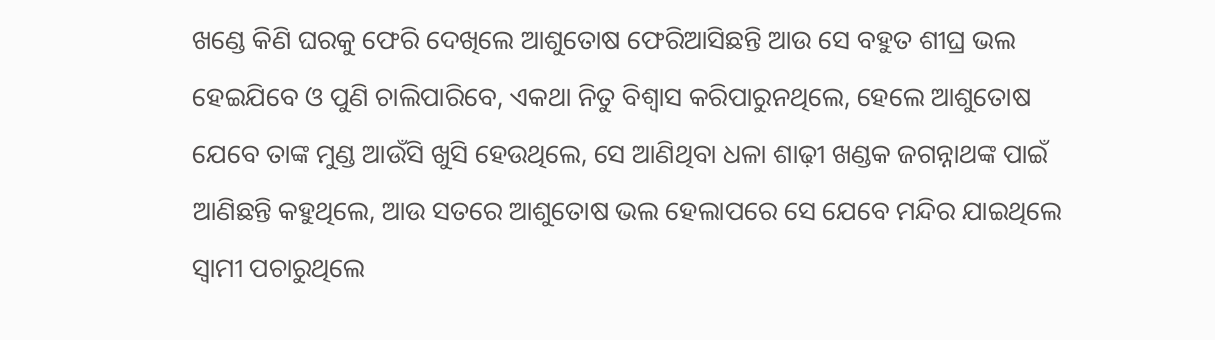ଖଣ୍ଡେ କିଣି ଘରକୁ ଫେରି ଦେଖିଲେ ଆଶୁତୋଷ ଫେରିଆସିଛନ୍ତି ଆଉ ସେ ବହୁତ ଶୀଘ୍ର ଭଲ ହେଇଯିବେ ଓ ପୁଣି ଚାଲିପାରିବେ, ଏକଥା ନିତୁ ବିଶ୍ୱାସ କରିପାରୁନଥିଲେ, ହେଲେ ଆଶୁତୋଷ ଯେବେ ତାଙ୍କ ମୁଣ୍ଡ ଆଉଁସି ଖୁସି ହେଉଥିଲେ, ସେ ଆଣିଥିବା ଧଳା ଶାଢ଼ୀ ଖଣ୍ଡକ ଜଗନ୍ନାଥଙ୍କ ପାଇଁ ଆଣିଛନ୍ତି କହୁଥିଲେ, ଆଉ ସତରେ ଆଶୁତୋଷ ଭଲ ହେଲାପରେ ସେ ଯେବେ ମନ୍ଦିର ଯାଇଥିଲେ ସ୍ୱାମୀ ପଚାରୁଥିଲେ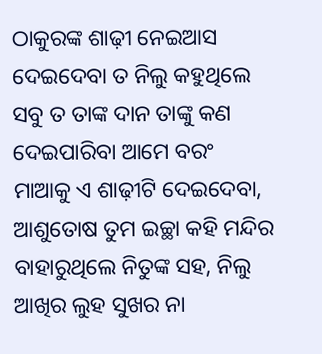ଠାକୁରଙ୍କ ଶାଢ଼ୀ ନେଇଆସ ଦେଇଦେବା ତ ନିଲୁ କହୁଥିଲେ ସବୁ ତ ତାଙ୍କ ଦାନ ତାଙ୍କୁ କଣ ଦେଇପାରିବା ଆମେ ବରଂ ମାଆକୁ ଏ ଶାଢ଼ୀଟି ଦେଇଦେବା, ଆଶୁତୋଷ ତୁମ ଇଚ୍ଛା କହି ମନ୍ଦିର ବାହାରୁଥିଲେ ନିତୁଙ୍କ ସହ, ନିଲୁ ଆଖିର ଲୁହ ସୁଖର ନା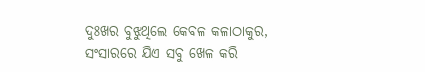ଦୁଃଖର ବୁଝୁଥିଲେ କେବଳ କଳାଠାକୁର, ସଂସାରରେ ଯିଏ ସବୁ ଖେଳ କରି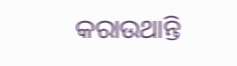କରାଉଥାନ୍ତି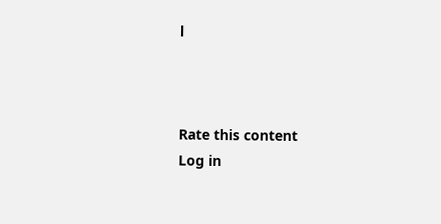l



Rate this content
Log in